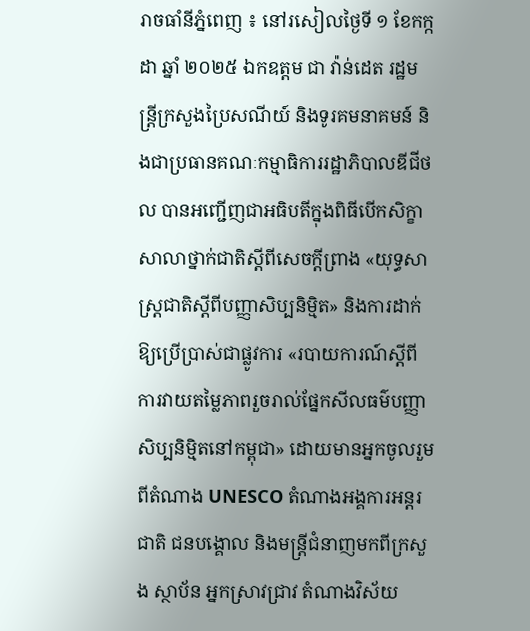រាចធាំនីភ្នំពេញ ៖ នៅរសៀលថ្ងៃទី ១ ខែកក្កដា ឆ្នាំ ២០២៥ ឯកឧត្តម ជា វ៉ាន់ដេត រដ្ឋមន្ត្រីក្រសួងប្រៃសណីយ៍ និងទូរគមនាគមន៍ និងជាប្រធានគណៈកម្មាធិការរដ្ឋាភិបាលឌីជីថល បានអញ្ជើញជាអធិបតីក្នុងពិធីបើកសិក្ខាសាលាថ្នាក់ជាតិស្តីពីសេចក្តីព្រាង «យុទ្ធសាស្ត្រជាតិស្តីពីបញ្ញាសិប្បនិម្មិត» និងការដាក់ឱ្យប្រើប្រាស់ជាផ្លូវការ «របាយការណ៍ស្តីពីការវាយតម្លៃភាពរួចរាល់ផ្នែកសីលធម៌បញ្ញាសិប្បនិម្មិតនៅកម្ពុជា» ដោយមានអ្នកចូលរួមពីតំណាង UNESCO តំណាងអង្គការអន្តរជាតិ ជនបង្គោល និងមន្ត្រីជំនាញមកពីក្រសួង ស្ថាប័ន អ្នកស្រាវជ្រាវ តំណាងវិស័យ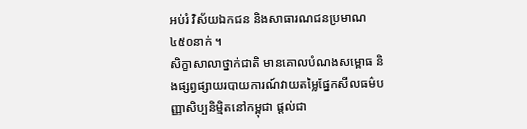អប់រំ វិស័យឯកជន និងសាធារណជនប្រមាណ ៤៥០នាក់ ។
សិក្ខាសាលាថ្នាក់ជាតិ មានគោលបំណងសម្ពោធ និងផ្សព្វផ្សាយរបាយការណ៍វាយតម្លៃផ្នែកសីលធម៌បញ្ញាសិប្បនិម្មិតនៅកម្ពុជា ផ្តល់ជា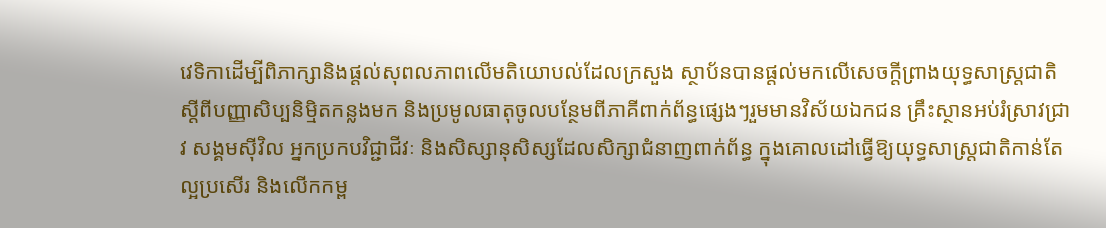វេទិកាដើម្បីពិភាក្សានិងផ្តល់សុពលភាពលើមតិយោបល់ដែលក្រសួង ស្ថាប័នបានផ្តល់មកលើសេចក្តីព្រាងយុទ្ធសាស្ត្រជាតិស្តីពីបញ្ញាសិប្បនិម្មិតកន្លងមក និងប្រមូលធាតុចូលបន្ថែមពីភាគីពាក់ព័ន្ធផ្សេងៗរួមមានវិស័យឯកជន គ្រឹះស្ថានអប់រំស្រាវជ្រាវ សង្គមស៊ីវិល អ្នកប្រកបវិជ្ជាជីវៈ និងសិស្សានុសិស្សដែលសិក្សាជំនាញពាក់ព័ន្ធ ក្នុងគោលដៅធ្វើឱ្យយុទ្ធសាស្ត្រជាតិកាន់តែល្អប្រសើរ និងលើកកម្ព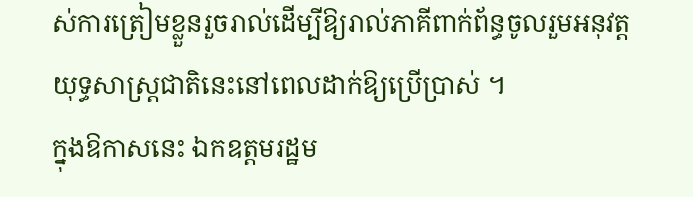ស់ការត្រៀមខ្លួនរួចរាល់ដើម្បីឱ្យរាល់ភាគីពាក់ព័ន្ធចូលរួមអនុវត្តយុទ្ធសាស្ត្រជាតិនេះនៅពេលដាក់ឱ្យប្រើប្រាស់ ។
ក្នុងឱកាសនេះ ឯកឧត្តមរដ្ឋម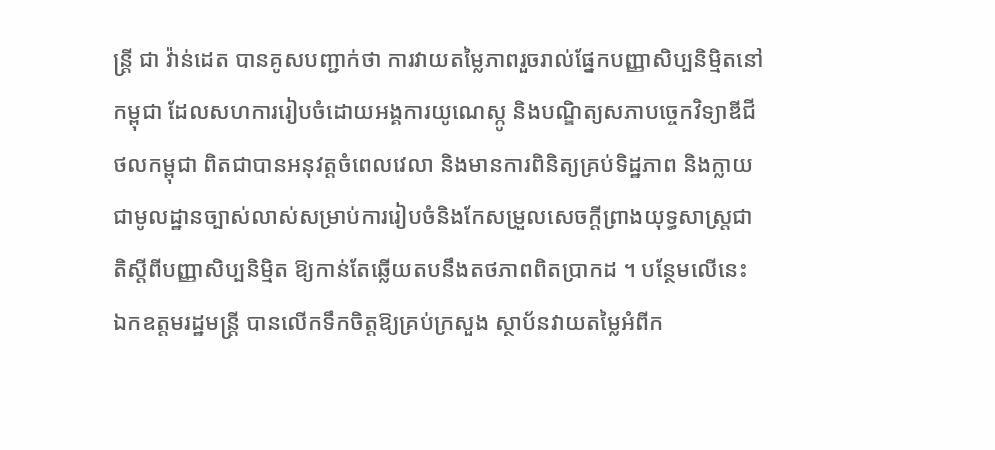ន្ត្រី ជា វ៉ាន់ដេត បានគូសបញ្ជាក់ថា ការវាយតម្លៃភាពរួចរាល់ផ្នែកបញ្ញាសិប្បនិម្មិតនៅកម្ពុជា ដែលសហការរៀបចំដោយអង្គការយូណេស្កូ និងបណ្ឌិត្យសភាបច្ចេកវិទ្យាឌីជីថលកម្ពុជា ពិតជាបានអនុវត្តចំពេលវេលា និងមានការពិនិត្យគ្រប់ទិដ្ឋភាព និងក្លាយជាមូលដ្ឋានច្បាស់លាស់សម្រាប់ការរៀបចំនិងកែសម្រួលសេចក្ដីព្រាងយុទ្ធសាស្ត្រជាតិស្ដីពីបញ្ញាសិប្បនិម្មិត ឱ្យកាន់តែឆ្លើយតបនឹងតថភាពពិតប្រាកដ ។ បន្ថែមលើនេះ ឯកឧត្តមរដ្ឋមន្ត្រី បានលើកទឹកចិត្តឱ្យគ្រប់ក្រសួង ស្ថាប័នវាយតម្លៃអំពីក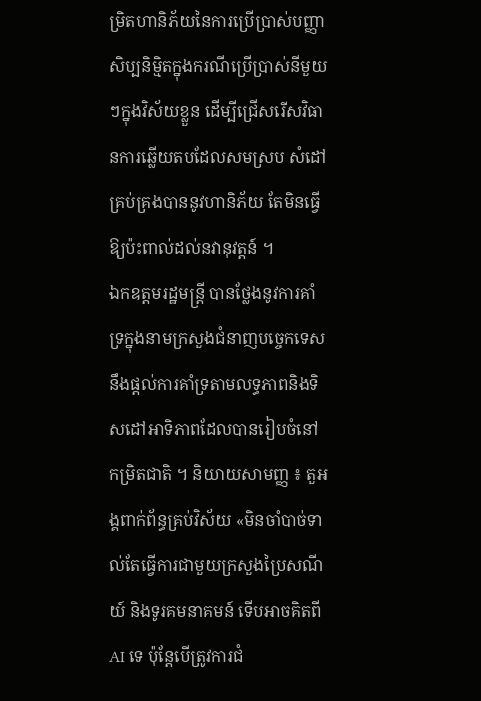ម្រិតហានិភ័យនៃការប្រើប្រាស់បញ្ញាសិប្បនិម្មិតក្នុងករណីប្រើប្រាស់នីមួយៗក្នុងវិស័យខ្លួន ដើម្បីជ្រើសរើសវិធានការឆ្លើយតបដែលសមស្រប សំដៅគ្រប់គ្រងបាននូវហានិភ័យ តែមិនធ្វើឱ្យប៉ះពាល់ដល់នវានុវត្តន៍ ។
ឯកឧត្តមរដ្ឋមន្ត្រី បានថ្លែងនូវការគាំទ្រក្នុងនាមក្រសួងជំនាញបច្ចេកទេស នឹងផ្ដល់ការគាំទ្រតាមលទ្ធភាពនិងទិសដៅអាទិភាពដែលបានរៀបចំនៅកម្រិតជាតិ ។ និយាយសាមញ្ញ ៖ តួអង្គពាក់ព័ន្ធគ្រប់វិស័យ «មិនចាំបាច់ទាល់តែធ្វើការជាមួយក្រសួងប្រៃសណីយ៍ និងទូរគមនាគមន៍ ទើបអាចគិតពី AI ទេ ប៉ុន្តែបើត្រូវការជំ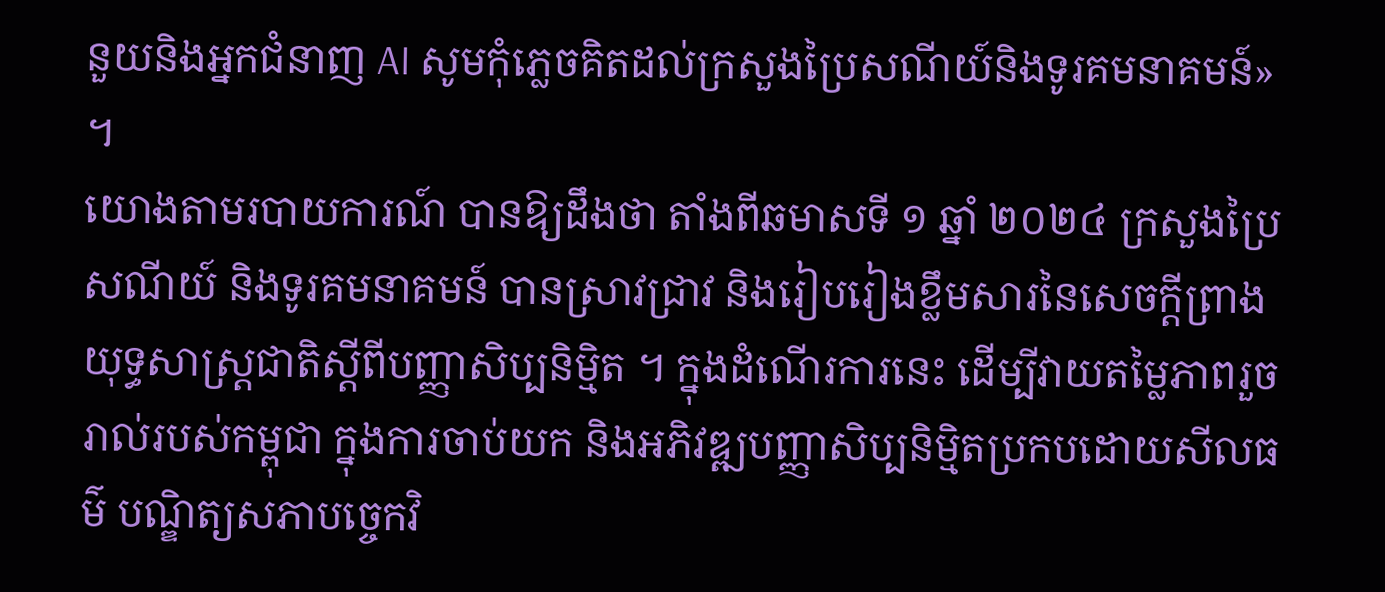នួយនិងអ្នកជំនាញ AI សូមកុំភ្លេចគិតដល់ក្រសួងប្រៃសណីយ៍និងទូរគមនាគមន៍» ។
យោងតាមរបាយការណ៍ បានឱ្យដឹងថា តាំងពីឆមាសទី ១ ឆ្នាំ ២០២៤ ក្រសួងប្រៃសណីយ៍ និងទូរគមនាគមន៍ បានស្រាវជ្រាវ និងរៀបរៀងខ្លឹមសារនៃសេចក្ដីព្រាងយុទ្ធសាស្ត្រជាតិស្ដីពីបញ្ញាសិប្បនិម្មិត ។ ក្នុងដំណើរការនេះ ដើម្បីវាយតម្លៃភាពរួចរាល់របស់កម្ពុជា ក្នុងការចាប់យក និងអភិវឌ្ឍបញ្ញាសិប្បនិម្មិតប្រកបដោយសីលធម៌ បណ្ឌិត្យសភាបច្ចេកវិ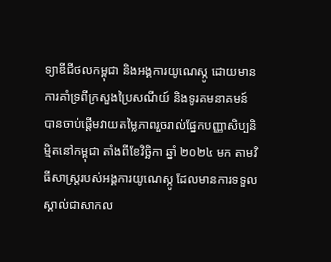ទ្យាឌីជីថលកម្ពុជា និងអង្គការយូណេស្កូ ដោយមានការគាំទ្រពីក្រសួងប្រៃសណីយ៍ និងទូរគមនាគមន៍ បានចាប់ផ្ដើមវាយតម្លៃភាពរួចរាល់ផ្នែកបញ្ញាសិប្បនិម្មិតនៅកម្ពុជា តាំងពីខែវិច្ឆិកា ឆ្នាំ ២០២៤ មក តាមវិធីសាស្ត្ររបស់អង្គការយូណេស្កូ ដែលមានការទទួលស្គាល់ជាសាកល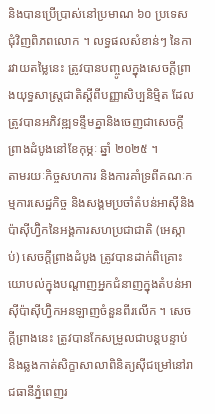និងបានប្រើប្រាស់នៅប្រមាណ ៦០ ប្រទេសជុំវិញពិភពលោក ។ លទ្ធផលសំខាន់ៗ នៃការវាយតម្លៃនេះ ត្រូវបានបញ្ចូលក្នុងសេចក្ដីព្រាងយុទ្ធសាស្ត្រជាតិស្ដីពីបញ្ញាសិប្បនិម្មិត ដែលត្រូវបានអភិវឌ្ឍទន្ទឹមគ្នានិងចេញជាសេចក្ដីព្រាងដំបូងនៅខែកុម្ភៈ ឆ្នាំ ២០២៥ ។
តាមរយៈកិច្ចសហការ និងការគាំទ្រពីគណៈកម្មការសេដ្ឋកិច្ច និងសង្គមប្រចាំតំបន់អាស៊ីនិងប៉ាស៊ីហ្វ៊ិកនៃអង្គការសហប្រជាជាតិ (អេស្កាប់) សេចក្ដីព្រាងដំបូង ត្រូវបានដាក់ពិគ្រោះយោបល់ក្នុងបណ្ដាញអ្នកជំនាញក្នុងតំបន់អាស៊ីប៉ាស៊ីហ្វ៊ិកអនឡាញចំនួនពីរលើក ។ សេចក្ដីព្រាងនេះ ត្រូវបានកែសម្រួលជាបន្តបន្ទាប់ និងឆ្លងកាត់សិក្ខាសាលាពិនិត្យស៊ីជម្រៅនៅរាជធានីភ្នំពេញរ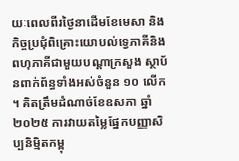យៈពេលពីរថ្ងៃនាដើមខែមេសា និងកិច្ចប្រជុំពិគ្រោះយោបល់ទ្វេភាគីនិងពហុភាគីជាមួយបណ្ដាក្រសួង ស្ថាប័នពាក់ព័ន្ធទាំងអស់ចំនួន ១០ លើក ។ គិតត្រឹមដំណាច់ខែឧសភា ឆ្នាំ ២០២៥ ការវាយតម្លៃផ្នែកបញ្ញាសិប្បនិម្មិតកម្ពុ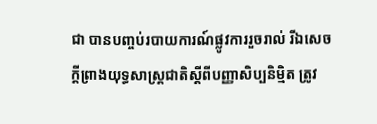ជា បានបញ្ចប់របាយការណ៍ផ្លូវការរួចរាល់ រីឯសេចក្ដីព្រាងយុទ្ធសាស្ត្រជាតិស្ដីពីបញ្ញាសិប្បនិម្មិត ត្រូវ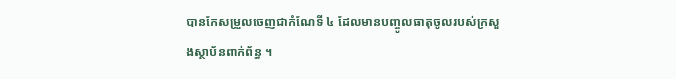បានកែសម្រួលចេញជាកំណែទី ៤ ដែលមានបញ្ចូលធាតុចូលរបស់ក្រសួងស្ថាប័នពាក់ព័ន្ធ ។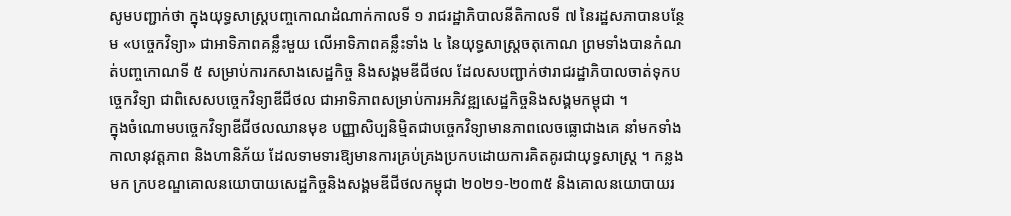សូមបញ្ជាក់ថា ក្នុងយុទ្ធសាស្ត្របញ្ចកោណដំណាក់កាលទី ១ រាជរដ្ឋាភិបាលនីតិកាលទី ៧ នៃរដ្ឋសភាបានបន្ថែម «បច្ចេកវិទ្យា» ជាអាទិភាពគន្លឹះមួយ លើអាទិភាពគន្លឹះទាំង ៤ នៃយុទ្ធសាស្ត្រចតុកោណ ព្រមទាំងបានកំណត់បញ្ចកោណទី ៥ សម្រាប់ការកសាងសេដ្ឋកិច្ច និងសង្គមឌីជីថល ដែលសបញ្ជាក់ថារាជរដ្ឋាភិបាលចាត់ទុកបច្ចេកវិទ្យា ជាពិសេសបច្ចេកវិទ្យាឌីជីថល ជាអាទិភាពសម្រាប់ការអភិវឌ្ឍសេដ្ឋកិច្ចនិងសង្គមកម្ពុជា ។
ក្នុងចំណោមបច្ចេកវិទ្យាឌីជីថលឈានមុខ បញ្ញាសិប្បនិម្មិតជាបច្ចេកវិទ្យាមានភាពលេចធ្លោជាងគេ នាំមកទាំងកាលានុវត្តភាព និងហានិភ័យ ដែលទាមទារឱ្យមានការគ្រប់គ្រងប្រកបដោយការគិតគូរជាយុទ្ធសាស្ត្រ ។ កន្លងមក ក្របខណ្ឌគោលនយោបាយសេដ្ឋកិច្ចនិងសង្គមឌីជីថលកម្ពុជា ២០២១-២០៣៥ និងគោលនយោបាយរ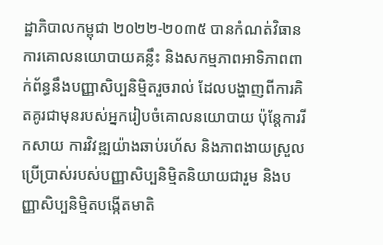ដ្ឋាភិបាលកម្ពុជា ២០២២-២០៣៥ បានកំណត់វិធានការគោលនយោបាយគន្លឹះ និងសកម្មភាពអាទិភាពពាក់ព័ន្ធនឹងបញ្ញាសិប្បនិម្មិតរួចរាល់ ដែលបង្ហាញពីការគិតគូរជាមុនរបស់អ្នករៀបចំគោលនយោបាយ ប៉ុន្តែការរីកសាយ ការវិវឌ្ឍយ៉ាងឆាប់រហ័ស និងភាពងាយស្រួលប្រើប្រាស់របស់បញ្ញាសិប្បនិម្មិតនិយាយជារួម និងបញ្ញាសិប្បនិម្មិតបង្កើតមាតិ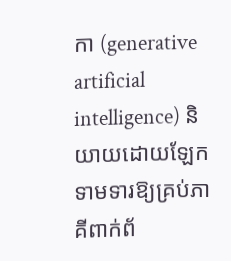កា (generative artificial intelligence) និយាយដោយឡែក ទាមទារឱ្យគ្រប់ភាគីពាក់ព័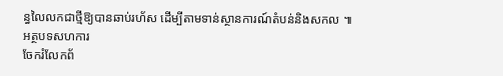ន្ធលៃលកជាថ្មីឱ្យបានឆាប់រហ័ស ដើម្បីតាមទាន់ស្ថានការណ៍តំបន់និងសកល ៕ អត្ថបទសហការ
ចែករំលែកព័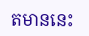តមាននេះ